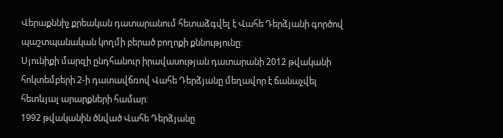Վերաքննիչ քրեական դատարանում հետաձգվել է Վահե Դերձյանի գործով պաշտպանական կողմի բերած բողոքի քննությունը:
Սյունիքի մարզի ընդհանուր իրավասության դատարանի 2012 թվականի հոկտեմբերի 2-ի դատավճռով Վահե Դերձյանը մեղավոր է ճանաչվել հետևյալ արարքների համար:
1992 թվականին ծնված Վահե Դերձյանը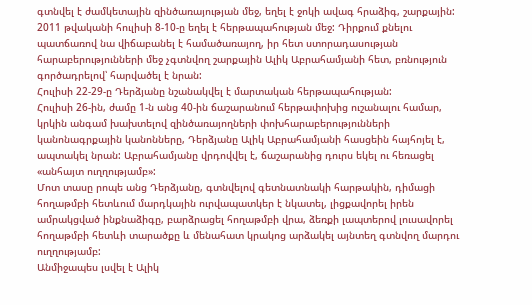գտնվել է ժամկետային զինծառայության մեջ, եղել է ջոկի ավագ հրաձիգ, շարքային:
2011 թվականի հուլիսի 8-10-ը եղել է հերթապահության մեջ: Դիրքում քնելու պատճառով նա վիճաբանել է համածառայող, իր հետ ստորադասության հարաբերությունների մեջ չգտնվող շարքային Ալիկ Աբրահամյանի հետ, բռնություն գործադրելով՝ հարվածել է նրան:
Հուլիսի 22-29-ը Դերձյանը նշանակվել է մարտական հերթապահության:
Հուլիսի 26-ին, ժամը 1-ն անց 40-ին ճաշարանում հերթափոխից ուշանալու համար, կրկին անգամ խախտելով զինծառայողների փոխհարաբերությունների կանոնագրքային կանոնները, Դերձյանը Ալիկ Աբրահամյանի հասցեին հայհոյել է, ապտակել նրան: Աբրահամյանը վրդովվել է, ճաշարանից դուրս եկել ու հեռացել «անհայտ ուղղությամբ»:
Մոտ տասը րոպե անց Դերձյանը, գտնվելով գետնատնակի հարթակին, դիմացի հողաթմբի հետևում մարդկային ուրվապատկեր է նկատել, լիցքավորել իրեն ամրակցված ինքնաձիգը, բարձրացել հողաթմբի վրա, ձեռքի լապտերով լուսավորել հողաթմբի հետևի տարածքը և մենահատ կրակոց արձակել այնտեղ գտնվող մարդու ուղղությամբ:
Անմիջապես լսվել է Ալիկ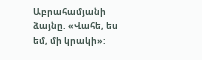Աբրահամյանի ձայնը. «Վահե, ես եմ, մի կրակի»: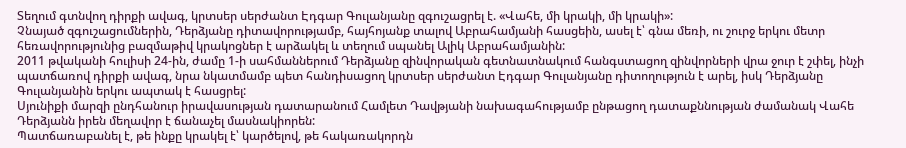Տեղում գտնվող դիրքի ավագ, կրտսեր սերժանտ Էդգար Գուլանյանը զգուշացրել է. «Վահե, մի կրակի, մի կրակի»:
Չնայած զգուշացումներին, Դերձյանը դիտավորությամբ, հայհոյանք տալով Աբրահամյանի հասցեին, ասել է՝ գնա մեռի, ու շուրջ երկու մետր հեռավորությունից բազմաթիվ կրակոցներ է արձակել և տեղում սպանել Ալիկ Աբրահամյանին:
2011 թվականի հուլիսի 24-ին, ժամը 1-ի սահմաններում Դերձյանը զինվորական գետնատնակում հանգստացող զինվորների վրա ջուր է շփել, ինչի պատճառով դիրքի ավագ, նրա նկատմամբ պետ հանդիսացող կրտսեր սերժանտ Էդգար Գուլանյանը դիտողություն է արել, իսկ Դերձյանը Գուլանյանին երկու ապտակ է հասցրել:
Սյունիքի մարզի ընդհանուր իրավասության դատարանում Համլետ Դավթյանի նախագահությամբ ընթացող դատաքննության ժամանակ Վահե Դերձյանն իրեն մեղավոր է ճանաչել մասնակիորեն:
Պատճառաբանել է, թե ինքը կրակել է՝ կարծելով, թե հակառակորդն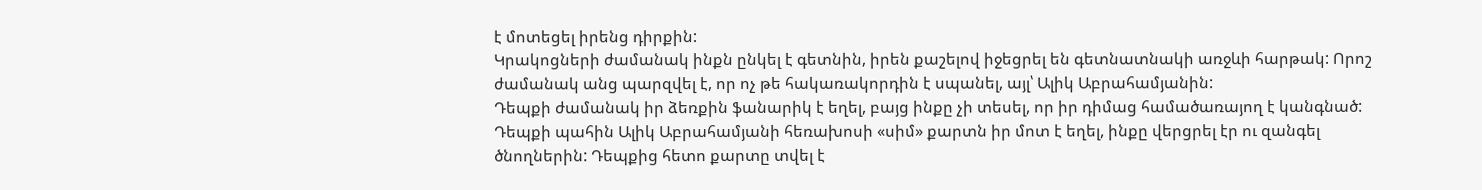է մոտեցել իրենց դիրքին:
Կրակոցների ժամանակ ինքն ընկել է գետնին, իրեն քաշելով իջեցրել են գետնատնակի առջևի հարթակ: Որոշ ժամանակ անց պարզվել է, որ ոչ թե հակառակորդին է սպանել, այլ՝ Ալիկ Աբրահամյանին:
Դեպքի ժամանակ իր ձեռքին ֆանարիկ է եղել, բայց ինքը չի տեսել, որ իր դիմաց համածառայող է կանգնած:
Դեպքի պահին Ալիկ Աբրահամյանի հեռախոսի «սիմ» քարտն իր մոտ է եղել, ինքը վերցրել էր ու զանգել ծնողներին: Դեպքից հետո քարտը տվել է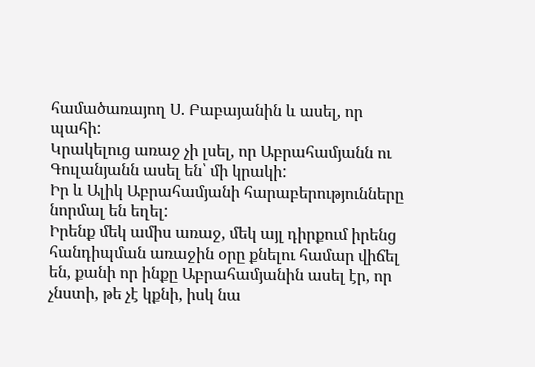համածառայող Ս. Բաբայանին և ասել, որ պահի:
Կրակելուց առաջ չի լսել, որ Աբրահամյանն ու Գուլանյանն ասել են՝ մի կրակի:
Իր և Ալիկ Աբրահամյանի հարաբերությունները նորմալ են եղել:
Իրենք մեկ ամիս առաջ, մեկ այլ դիրքում իրենց հանդիպման առաջին օրը քնելու համար վիճել են, քանի որ ինքը Աբրահամյանին ասել էր, որ չնստի, թե չէ կքնի, իսկ նա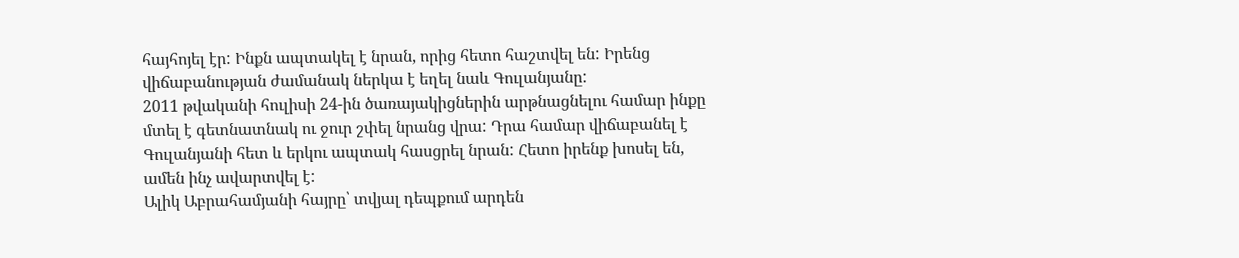հայհոյել էր: Ինքն ապտակել է նրան, որից հետո հաշտվել են: Իրենց վիճաբանության ժամանակ ներկա է եղել նաև Գուլանյանը:
2011 թվականի հուլիսի 24-ին ծառայակիցներին արթնացնելու համար ինքը մտել է գետնատնակ ու ջուր շփել նրանց վրա: Դրա համար վիճաբանել է Գուլանյանի հետ և երկու ապտակ հասցրել նրան: Հետո իրենք խոսել են, ամեն ինչ ավարտվել է:
Ալիկ Աբրահամյանի հայրը՝ տվյալ դեպքում արդեն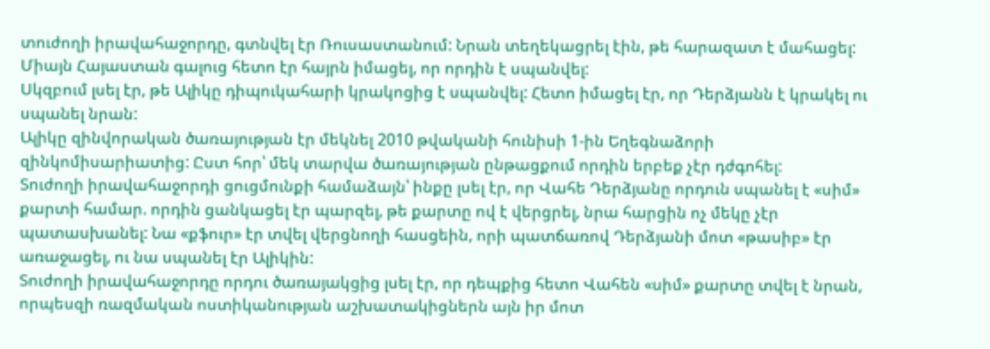տուժողի իրավահաջորդը, գտնվել էր Ռուսաստանում: Նրան տեղեկացրել էին, թե հարազատ է մահացել:
Միայն Հայաստան գալուց հետո էր հայրն իմացել, որ որդին է սպանվել:
Սկզբում լսել էր, թե Ալիկը դիպուկահարի կրակոցից է սպանվել: Հետո իմացել էր, որ Դերձյանն է կրակել ու սպանել նրան:
Ալիկը զինվորական ծառայության էր մեկնել 2010 թվականի հունիսի 1-ին Եղեգնաձորի զինկոմիսարիատից: Ըստ հոր՝ մեկ տարվա ծառայության ընթացքում որդին երբեք չէր դժգոհել:
Տուժողի իրավահաջորդի ցուցմունքի համաձայն՝ ինքը լսել էր, որ Վահե Դերձյանը որդուն սպանել է «սիմ» քարտի համար. որդին ցանկացել էր պարզել, թե քարտը ով է վերցրել, նրա հարցին ոչ մեկը չէր պատասխանել: Նա «քֆուր» էր տվել վերցնողի հասցեին, որի պատճառով Դերձյանի մոտ «թասիբ» էր առաջացել, ու նա սպանել էր Ալիկին:
Տուժողի իրավահաջորդը որդու ծառայակցից լսել էր, որ դեպքից հետո Վահեն «սիմ» քարտը տվել է նրան, որպեսզի ռազմական ոստիկանության աշխատակիցներն այն իր մոտ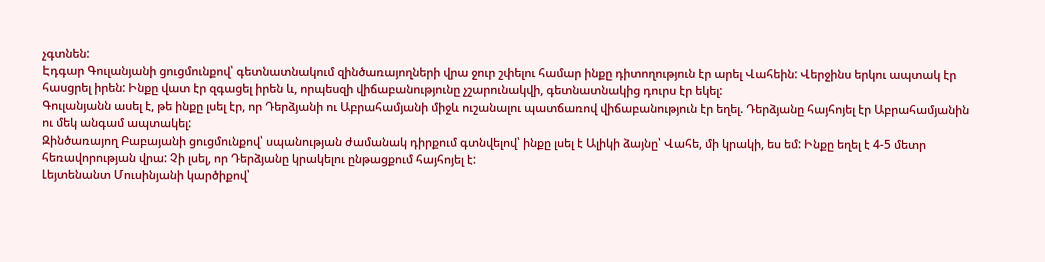չգտնեն:
Էդգար Գուլանյանի ցուցմունքով՝ գետնատնակում զինծառայողների վրա ջուր շփելու համար ինքը դիտողություն էր արել Վահեին: Վերջինս երկու ապտակ էր հասցրել իրեն: Ինքը վատ էր զգացել իրեն և, որպեսզի վիճաբանությունը չշարունակվի, գետնատնակից դուրս էր եկել:
Գուլանյանն ասել է, թե ինքը լսել էր, որ Դերձյանի ու Աբրահամյանի միջև ուշանալու պատճառով վիճաբանություն էր եղել. Դերձյանը հայհոյել էր Աբրահամյանին ու մեկ անգամ ապտակել:
Զինծառայող Բաբայանի ցուցմունքով՝ սպանության ժամանակ դիրքում գտնվելով՝ ինքը լսել է Ալիկի ձայնը՝ Վահե, մի կրակի, ես եմ: Ինքը եղել է 4-5 մետր հեռավորության վրա: Չի լսել, որ Դերձյանը կրակելու ընթացքում հայհոյել է:
Լեյտենանտ Մուսինյանի կարծիքով՝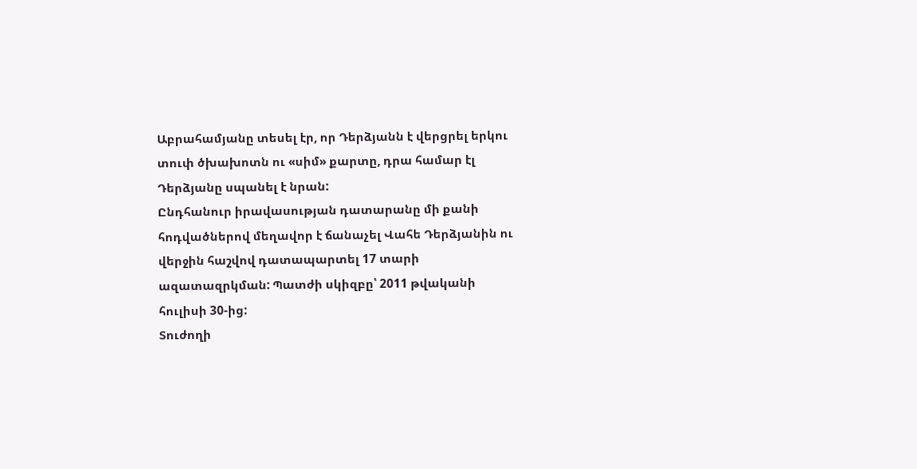Աբրահամյանը տեսել էր, որ Դերձյանն է վերցրել երկու տուփ ծխախոտն ու «սիմ» քարտը, դրա համար էլ Դերձյանը սպանել է նրան:
Ընդհանուր իրավասության դատարանը մի քանի հոդվածներով մեղավոր է ճանաչել Վահե Դերձյանին ու վերջին հաշվով դատապարտել 17 տարի ազատազրկման: Պատժի սկիզբը՝ 2011 թվականի հուլիսի 30-ից:
Տուժողի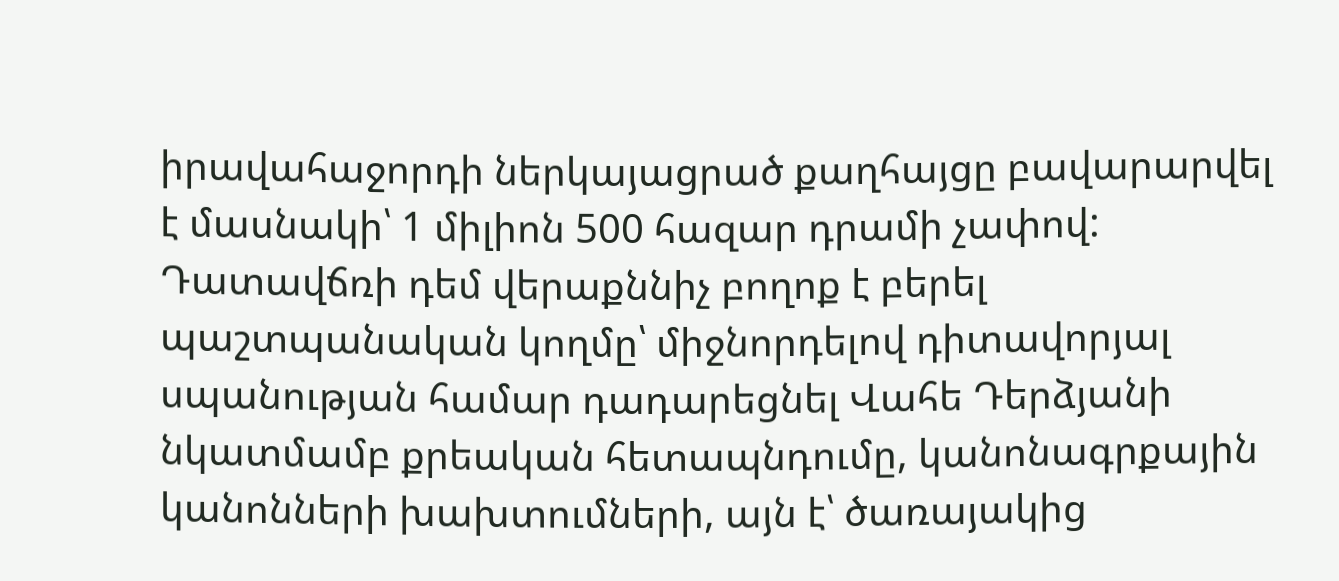իրավահաջորդի ներկայացրած քաղհայցը բավարարվել է մասնակի՝ 1 միլիոն 500 հազար դրամի չափով:
Դատավճռի դեմ վերաքննիչ բողոք է բերել պաշտպանական կողմը՝ միջնորդելով դիտավորյալ սպանության համար դադարեցնել Վահե Դերձյանի նկատմամբ քրեական հետապնդումը, կանոնագրքային կանոնների խախտումների, այն է՝ ծառայակից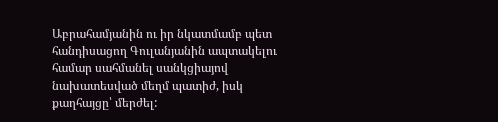Աբրահամյանին ու իր նկատմամբ պետ հանդիսացող Գուլանյանին ապտակելու համար սահմանել սանկցիայով նախատեսված մեղմ պատիժ, իսկ քաղհայցը՝ մերժել: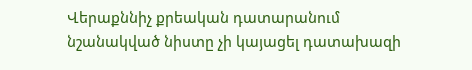Վերաքննիչ քրեական դատարանում նշանակված նիստը չի կայացել դատախազի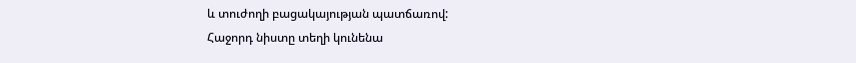և տուժողի բացակայության պատճառով:
Հաջորդ նիստը տեղի կունենա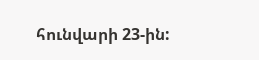հունվարի 23-ին: